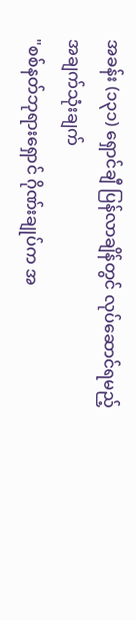အခန်း (၁၃၁) ရှောင်ချီ ပြန်လာချိန်တွင် လုပ်ဆောင်ရမည့် အချက်သုံးချက်
"စစ်နတ်ဘုရားရှောင် ဂိုဏ်းချုပ်က အ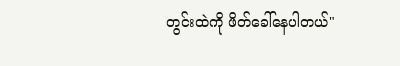တွင်းထဲကို ဖိတ်ခေါ်နေပါတယ်"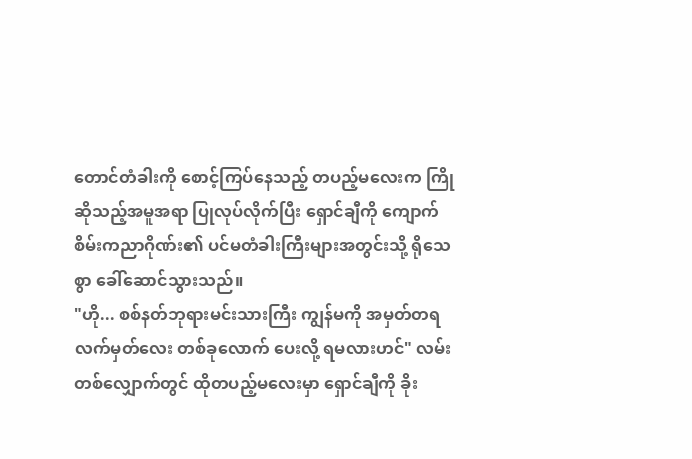တောင်တံခါးကို စောင့်ကြပ်နေသည့် တပည့်မလေးက ကြိုဆိုသည့်အမူအရာ ပြုလုပ်လိုက်ပြီး ရှောင်ချီကို ကျောက်စိမ်းကညာဂိုဏ်း၏ ပင်မတံခါးကြီးများအတွင်းသို့ ရိုသေစွာ ခေါ်ဆောင်သွားသည်။
"ဟို... စစ်နတ်ဘုရားမင်းသားကြီး ကျွန်မကို အမှတ်တရ လက်မှတ်လေး တစ်ခုလောက် ပေးလို့ ရမလားဟင်" လမ်းတစ်လျှောက်တွင် ထိုတပည့်မလေးမှာ ရှောင်ချီကို ခိုး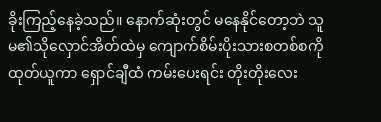ခိုးကြည့်နေခဲ့သည်။ နောက်ဆုံးတွင် မနေနိုင်တော့ဘဲ သူမ၏သိုလှောင်အိတ်ထဲမှ ကျောက်စိမ်းပိုးသားစတစ်စကို ထုတ်ယူကာ ရှောင်ချီထံ ကမ်းပေးရင်း တိုးတိုးလေး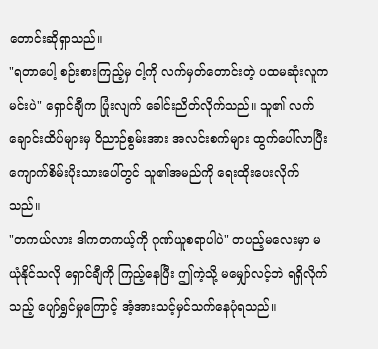တောင်းဆိုရှာသည်။
"ရတာပေါ့ စဉ်းစားကြည့်မှ ငါ့ကို လက်မှတ်တောင်းတဲ့ ပထမဆုံးလူက မင်းပဲ" ရှောင်ချီက ပြုံးလျက် ခေါင်းညိတ်လိုက်သည်။ သူ၏ လက်ချောင်းထိပ်များမှ ဝိညာဉ်စွမ်းအား အလင်းစက်များ ထွက်ပေါ်လာပြီး ကျောက်စိမ်းပိုးသားပေါ်တွင် သူ၏အမည်ကို ရေးထိုးပေးလိုက်သည်။
"တကယ်လား ဒါကတကယ့်ကို ဂုဏ်ယူစရာပါပဲ" တပည့်မလေးမှာ မယုံနိုင်သလို ရှောင်ချီကို ကြည့်နေပြီး ဤကဲ့သို့ မမျှော်လင့်ဘဲ ရရှိလိုက်သည့် ပျော်ရွှင်မှုကြောင့် အံ့အားသင့်မှင်သက်နေပုံရသည်။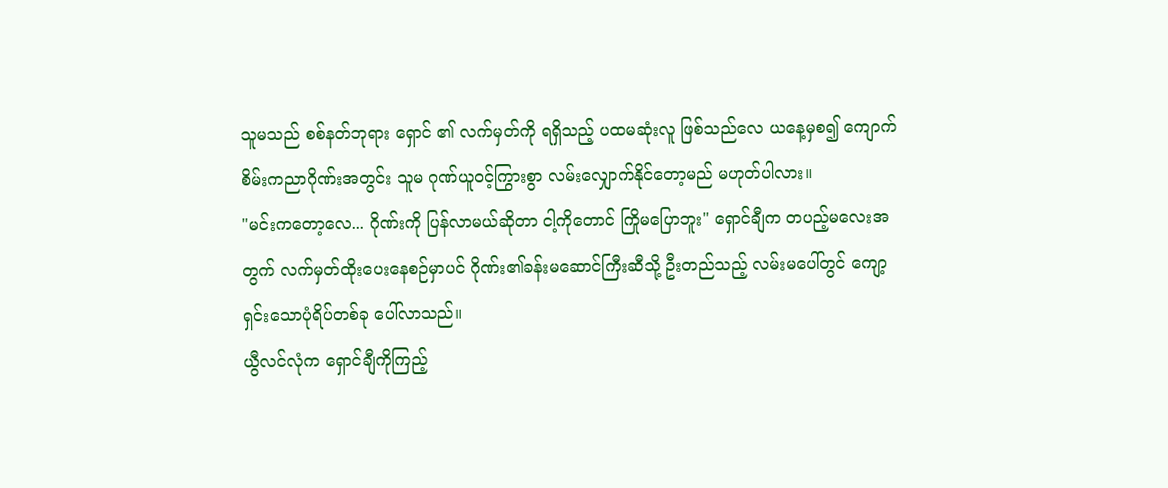သူမသည် စစ်နတ်ဘုရား ရှောင် ၏ လက်မှတ်ကို ရရှိသည့် ပထမဆုံးလူ ဖြစ်သည်လေ ယနေ့မှစ၍ ကျောက်စိမ်းကညာဂိုဏ်းအတွင်း သူမ ဂုဏ်ယူဝင့်ကြွားစွာ လမ်းလျှောက်နိုင်တော့မည် မဟုတ်ပါလား။
"မင်းကတော့လေ... ဂိုဏ်းကို ပြန်လာမယ်ဆိုတာ ငါ့ကိုတောင် ကြိုမပြောဘူး" ရှောင်ချီက တပည့်မလေးအတွက် လက်မှတ်ထိုးပေးနေစဉ်မှာပင် ဂိုဏ်း၏ခန်းမဆောင်ကြီးဆီသို့ ဦးတည်သည့် လမ်းမပေါ်တွင် ကျော့ရှင်းသောပုံရိပ်တစ်ခု ပေါ်လာသည်။
ယွီလင်လုံက ရှောင်ချီကိုကြည့်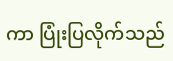ကာ ပြုံးပြလိုက်သည်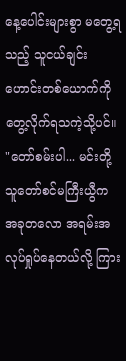နေ့ပေါင်းများစွာ မတွေ့ရသည့် သူငယ်ချင်းဟောင်းတစ်ယောက်ကို တွေ့လိုက်ရသကဲ့သို့ပင်။
"တော်စမ်းပါ... မင်းတို့သူတော်စင်မကြီးယွီက အခုတလော အရမ်းအလုပ်ရှုပ်နေတယ်လို့ ကြား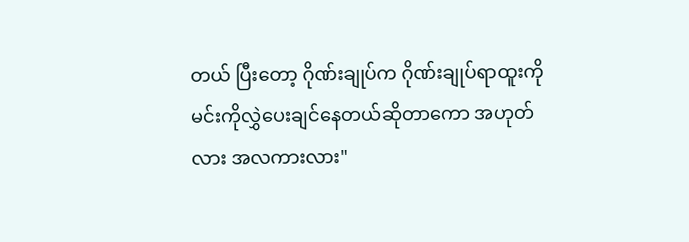တယ် ပြီးတော့ ဂိုဏ်းချုပ်က ဂိုဏ်းချုပ်ရာထူးကို မင်းကိုလွှဲပေးချင်နေတယ်ဆိုတာကော အဟုတ်လား အလကားလား"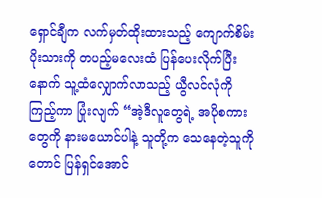ရှောင်ချီက လက်မှတ်ထိုးထားသည့် ကျောက်စိမ်းပိုးသားကို တပည့်မလေးထံ ပြန်ပေးလိုက်ပြီးနောက် သူ့ထံလျှောက်လာသည့် ယွီလင်လုံကိုကြည့်ကာ ပြုံးလျက် “အဲ့ဒီလူတွေရဲ့ အပိုစကားတွေကို နားမယောင်ပါနဲ့ သူတို့က သေနေတဲ့သူကိုတောင် ပြန်ရှင်အောင်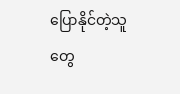ပြောနိုင်တဲ့သူတွေ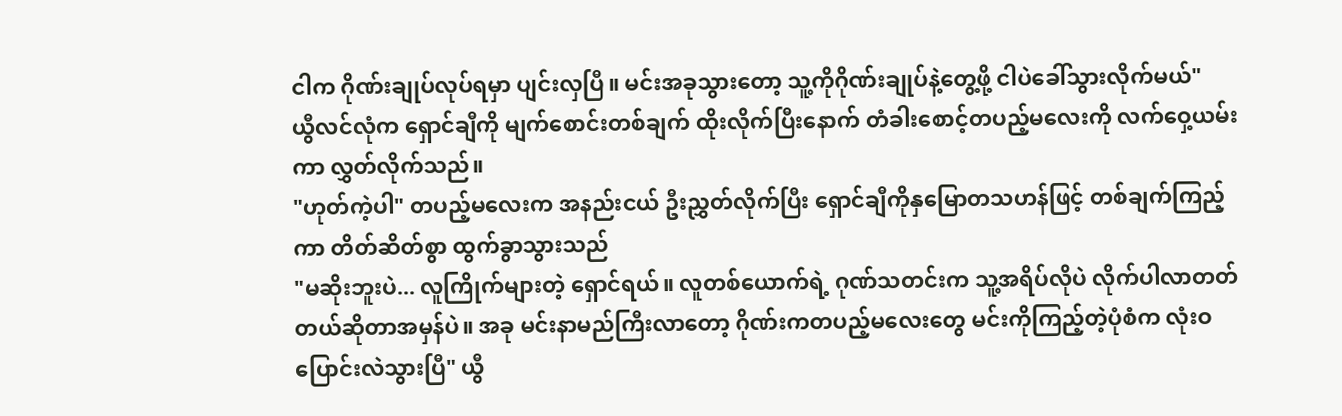ငါက ဂိုဏ်းချုပ်လုပ်ရမှာ ပျင်းလှပြီ။ မင်းအခုသွားတော့ သူ့ကိုဂိုဏ်းချုပ်နဲ့တွေ့ဖို့ ငါပဲခေါ်သွားလိုက်မယ်"
ယွီလင်လုံက ရှောင်ချီကို မျက်စောင်းတစ်ချက် ထိုးလိုက်ပြီးနောက် တံခါးစောင့်တပည့်မလေးကို လက်ဝှေ့ယမ်းကာ လွှတ်လိုက်သည်။
"ဟုတ်ကဲ့ပါ" တပည့်မလေးက အနည်းငယ် ဦးညွှတ်လိုက်ပြီး ရှောင်ချီကိုနှမြောတသဟန်ဖြင့် တစ်ချက်ကြည့်ကာ တိတ်ဆိတ်စွာ ထွက်ခွာသွားသည်
"မဆိုးဘူးပဲ... လူကြိုက်များတဲ့ ရှောင်ရယ်။ လူတစ်ယောက်ရဲ့ ဂုဏ်သတင်းက သူ့အရိပ်လိုပဲ လိုက်ပါလာတတ်တယ်ဆိုတာအမှန်ပဲ။ အခု မင်းနာမည်ကြီးလာတော့ ဂိုဏ်းကတပည့်မလေးတွေ မင်းကိုကြည့်တဲ့ပုံစံက လုံးဝ ပြောင်းလဲသွားပြီ" ယွီ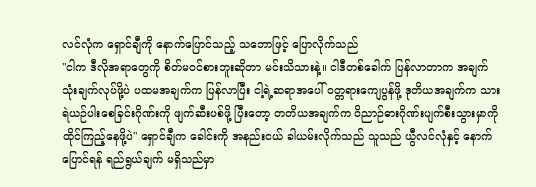လင်လုံက ရှောင်ချီကို နောက်ပြောင်သည့် သဘောဖြင့် ပြောလိုက်သည်
"ငါက ဒီလိုအရာတွေကို စိတ်မဝင်စားဘူးဆိုတာ မင်းသိသားနဲ့။ ငါဒီတစ်ခေါက် ပြန်လာတာက အချက်သုံးချက်လုပ်ဖို့ပဲ ပထမအချက်က ပြန်လာပြီး ငါ့ရဲ့ဆရာအပေါ် ဝတ္တရားကျေပွန်ဖို့ ဒုတိယအချက်က သားရဲယဉ်ပါးစေခြင်းဂိုဏ်းကို ဖျက်ဆီးပစ်ဖို့ ပြီးတော့ တတိယအချက်က ဝိညာဉ်ဓားဂိုဏ်းပျက်စီးသွားမှာကို ထိုင်ကြည့်နေဖို့ပဲ" ရှောင်ချီက ခေါင်းကို အနည်းငယ် ခါယမ်းလိုက်သည် သူသည် ယွီလင်လုံနှင့် နောက်ပြောင်ရန် ရည်ရွယ်ချက် မရှိသည်မှာ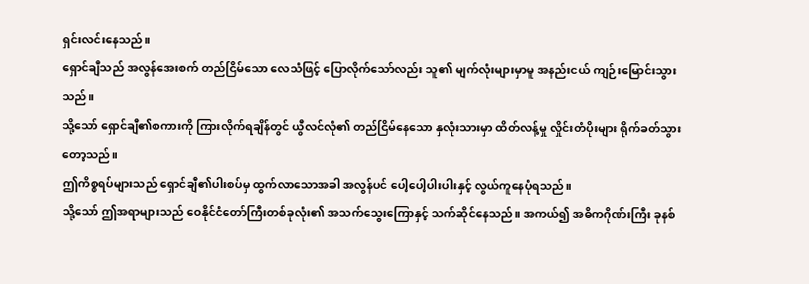ရှင်းလင်းနေသည်။
ရှောင်ချီသည် အလွန်အေးစက် တည်ငြိမ်သော လေသံဖြင့် ပြောလိုက်သော်လည်း သူ၏ မျက်လုံးများမှာမူ အနည်းငယ် ကျဉ်းမြောင်းသွားသည်။
သို့သော် ရှောင်ချီ၏စကားကို ကြားလိုက်ရချိန်တွင် ယွီလင်လုံ၏ တည်ငြိမ်နေသော နှလုံးသားမှာ ထိတ်လန့်မှု လှိုင်းတံပိုးများ ရိုက်ခတ်သွားတော့သည်။
ဤကိစ္စရပ်များသည် ရှောင်ချီ၏ပါးစပ်မှ ထွက်လာသောအခါ အလွန်ပင် ပေါ့ပေါ့ပါးပါးနှင့် လွယ်ကူနေပုံရသည်။
သို့သော် ဤအရာများသည် ဝေနိုင်ငံတော်ကြီးတစ်ခုလုံး၏ အသက်သွေးကြောနှင့် သက်ဆိုင်နေသည်။ အကယ်၍ အဓိကဂိုဏ်းကြီး ခုနစ်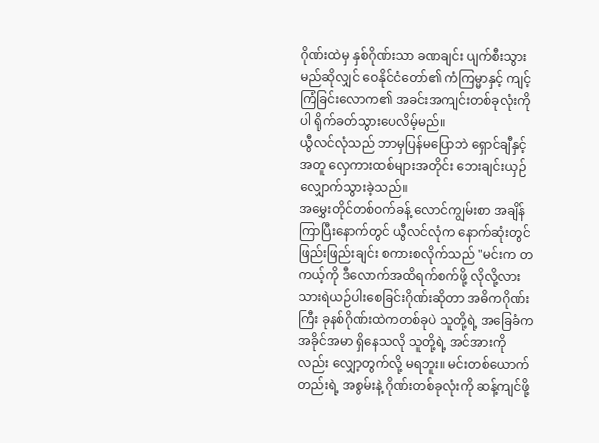ဂိုဏ်းထဲမှ နှစ်ဂိုဏ်းသာ ခဏချင်း ပျက်စီးသွားမည်ဆိုလျှင် ဝေနိုင်ငံတော်၏ ကံကြမ္မာနှင့် ကျင့်ကြံခြင်းလောက၏ အခင်းအကျင်းတစ်ခုလုံးကိုပါ ရိုက်ခတ်သွားပေလိမ့်မည်။
ယွီလင်လုံသည် ဘာမှပြန်မပြောဘဲ ရှောင်ချီနှင့်အတူ လှေကားထစ်များအတိုင်း ဘေးချင်းယှဉ် လျှောက်သွားခဲ့သည်။
အမွှေးတိုင်တစ်ဝက်ခန့် လောင်ကျွမ်းစာ အချိန်ကြာပြီးနောက်တွင် ယွီလင်လုံက နောက်ဆုံးတွင် ဖြည်းဖြည်းချင်း စကားစလိုက်သည် "မင်းက တကယ့်ကို ဒီလောက်အထိရက်စက်ဖို့ လိုလို့လား သားရဲယဉ်ပါးစေခြင်းဂိုဏ်းဆိုတာ အဓိကဂိုဏ်းကြီး ခုနစ်ဂိုဏ်းထဲကတစ်ခုပဲ သူတို့ရဲ့ အခြေခံက အခိုင်အမာ ရှိနေသလို သူတို့ရဲ့ အင်အားကိုလည်း လျှော့တွက်လို့ မရဘူး။ မင်းတစ်ယောက်တည်းရဲ့ အစွမ်းနဲ့ ဂိုဏ်းတစ်ခုလုံးကို ဆန့်ကျင်ဖို့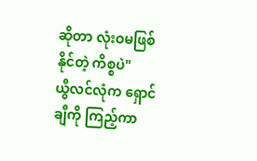ဆိုတာ လုံးဝမဖြစ်နိုင်တဲ့ ကိစ္စပဲ"
ယွီလင်လုံက ရှောင်ချီကို ကြည့်ကာ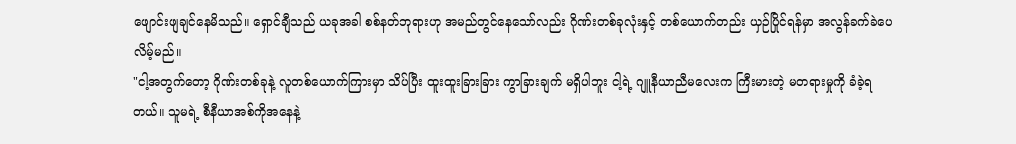ဖျောင်းဖျချင်နေမိသည်။ ရှောင်ချီသည် ယခုအခါ စစ်နတ်ဘုရားဟု အမည်တွင်နေသော်လည်း ဂိုဏ်းတစ်ခုလုံးနှင့် တစ်ယောက်တည်း ယှဉ်ပြိုင်ရန်မှာ အလွန်ခက်ခဲပေလိမ့်မည်။
"ငါ့အတွက်တော့ ဂိုဏ်းတစ်ခုနဲ့ လူတစ်ယောက်ကြားမှာ သိပ်ပြီး ထူးထူးခြားခြား ကွာခြားချက် မရှိပါဘူး ငါ့ရဲ့ ဂျူနီယာညီမလေးက ကြီးမားတဲ့ မတရားမှုကို ခံခဲ့ရတယ်။ သူမရဲ့ စီနီယာအစ်ကိုအနေနဲ့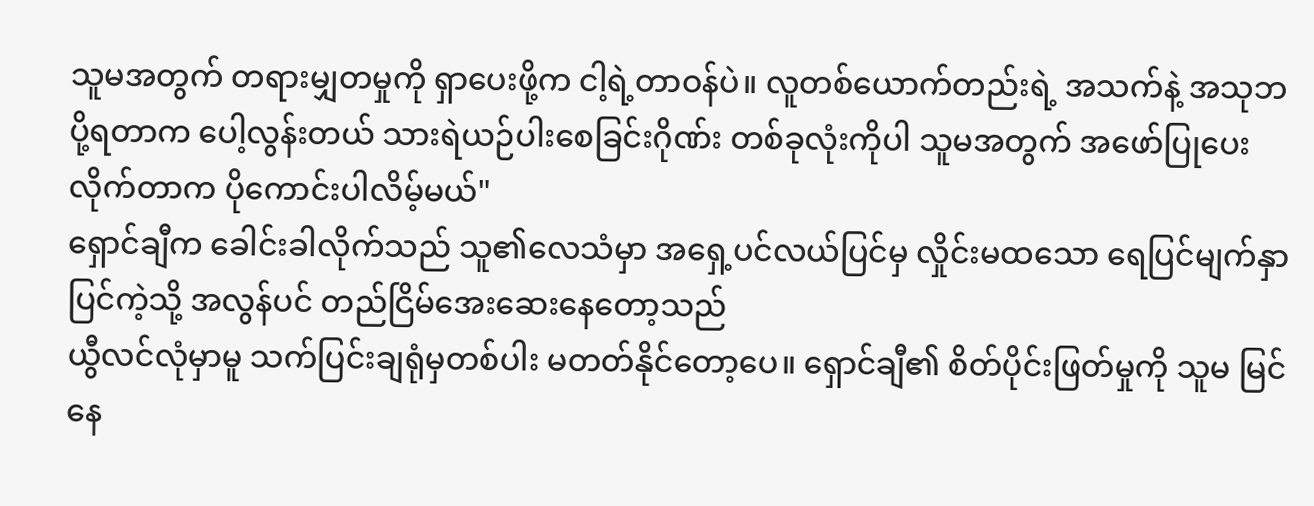သူမအတွက် တရားမျှတမှုကို ရှာပေးဖို့က ငါ့ရဲ့တာဝန်ပဲ။ လူတစ်ယောက်တည်းရဲ့ အသက်နဲ့ အသုဘပို့ရတာက ပေါ့လွန်းတယ် သားရဲယဉ်ပါးစေခြင်းဂိုဏ်း တစ်ခုလုံးကိုပါ သူမအတွက် အဖော်ပြုပေးလိုက်တာက ပိုကောင်းပါလိမ့်မယ်"
ရှောင်ချီက ခေါင်းခါလိုက်သည် သူ၏လေသံမှာ အရှေ့ပင်လယ်ပြင်မှ လှိုင်းမထသော ရေပြင်မျက်နှာပြင်ကဲ့သို့ အလွန်ပင် တည်ငြိမ်အေးဆေးနေတော့သည်
ယွီလင်လုံမှာမူ သက်ပြင်းချရုံမှတစ်ပါး မတတ်နိုင်တော့ပေ။ ရှောင်ချီ၏ စိတ်ပိုင်းဖြတ်မှုကို သူမ မြင်နေ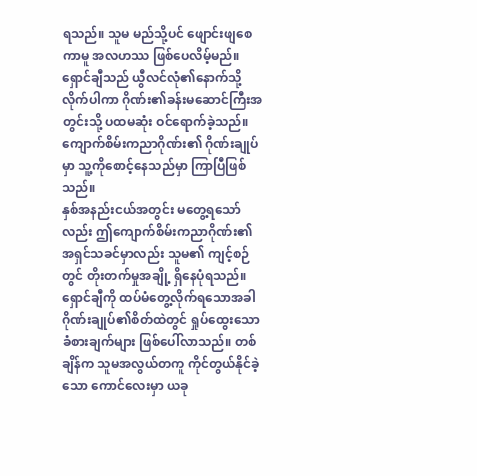ရသည်။ သူမ မည်သို့ပင် ဖျောင်းဖျစေကာမူ အလဟဿ ဖြစ်ပေလိမ့်မည်။
ရှောင်ချီသည် ယွီလင်လုံ၏နောက်သို့ လိုက်ပါကာ ဂိုဏ်း၏ခန်းမဆောင်ကြီးအတွင်းသို့ ပထမဆုံး ဝင်ရောက်ခဲ့သည်။
ကျောက်စိမ်းကညာဂိုဏ်း၏ ဂိုဏ်းချုပ်မှာ သူ့ကိုစောင့်နေသည်မှာ ကြာပြီဖြစ်သည်။
နှစ်အနည်းငယ်အတွင်း မတွေ့ရသော်လည်း ဤကျောက်စိမ်းကညာဂိုဏ်း၏ အရှင်သခင်မှာလည်း သူမ၏ ကျင့်စဉ်တွင် တိုးတက်မှုအချို့ ရှိနေပုံရသည်။
ရှောင်ချီကို ထပ်မံတွေ့လိုက်ရသောအခါ ဂိုဏ်းချုပ်၏စိတ်ထဲတွင် ရှုပ်ထွေးသော ခံစားချက်များ ဖြစ်ပေါ်လာသည်။ တစ်ချိန်က သူမအလွယ်တကူ ကိုင်တွယ်နိုင်ခဲ့သော ကောင်လေးမှာ ယခု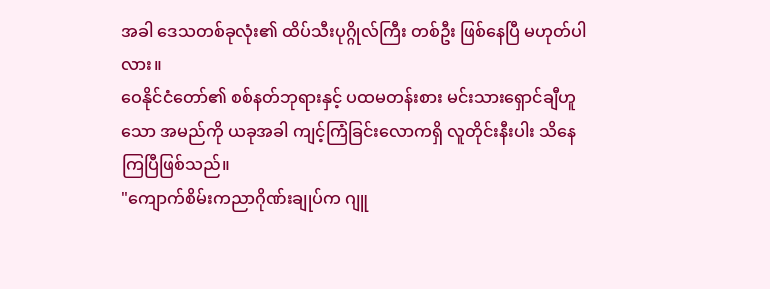အခါ ဒေသတစ်ခုလုံး၏ ထိပ်သီးပုဂ္ဂိုလ်ကြီး တစ်ဦး ဖြစ်နေပြီ မဟုတ်ပါလား။
ဝေနိုင်ငံတော်၏ စစ်နတ်ဘုရားနှင့် ပထမတန်းစား မင်းသားရှောင်ချီဟူသော အမည်ကို ယခုအခါ ကျင့်ကြံခြင်းလောကရှိ လူတိုင်းနီးပါး သိနေကြပြီဖြစ်သည်။
"ကျောက်စိမ်းကညာဂိုဏ်းချုပ်က ဂျူ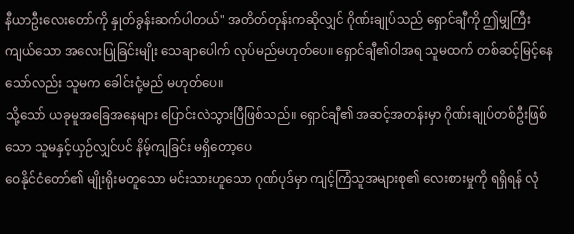နီယာဦးလေးတော်ကို နှုတ်ခွန်းဆက်ပါတယ်" အတိတ်တုန်းကဆိုလျှင် ဂိုဏ်းချုပ်သည် ရှောင်ချီကို ဤမျှကြီးကျယ်သော အလေးပြုခြင်းမျိုး သေချာပေါက် လုပ်မည်မဟုတ်ပေ။ ရှောင်ချီ၏ဝါအရ သူမထက် တစ်ဆင့်မြင့်နေသော်လည်း သူမက ခေါင်းငုံ့မည် မဟုတ်ပေ။
သို့သော် ယခုမူအခြေအနေများ ပြောင်းလဲသွားပြီဖြစ်သည်။ ရှောင်ချီ၏ အဆင့်အတန်းမှာ ဂိုဏ်းချုပ်တစ်ဦးဖြစ်သော သူမနှင့်ယှဉ်လျှင်ပင် နိမ့်ကျခြင်း မရှိတော့ပေ
ဝေနိုင်ငံတော်၏ မျိုးရိုးမတူသော မင်းသားဟူသော ဂုဏ်ပုဒ်မှာ ကျင့်ကြံသူအများစု၏ လေးစားမှုကို ရရှိရန် လုံ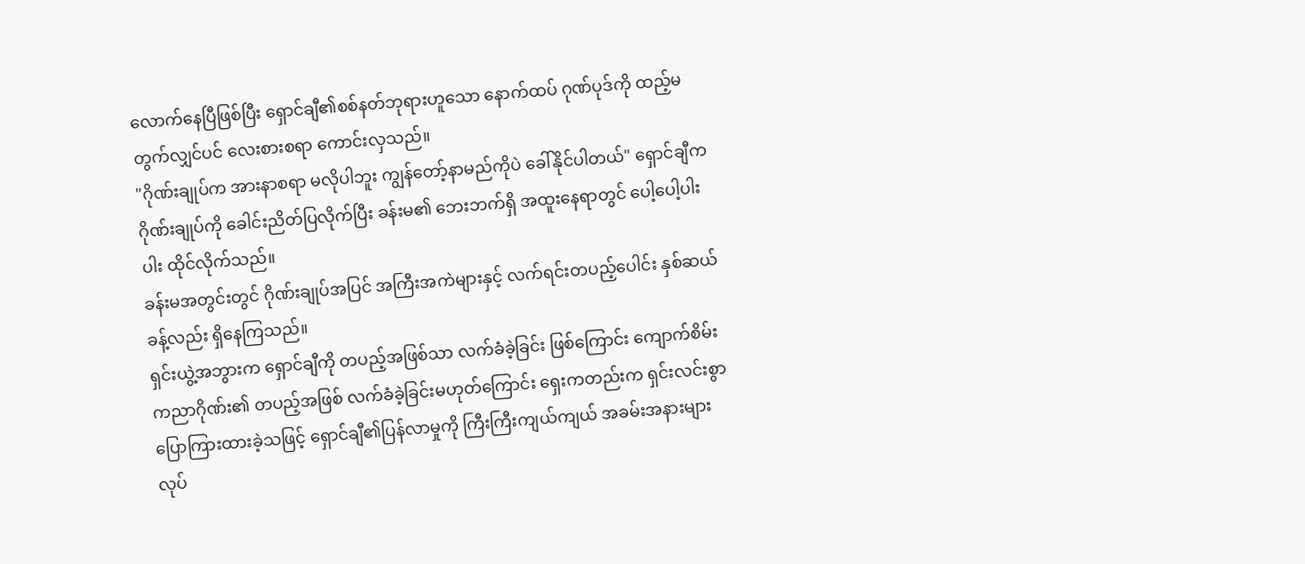လောက်နေပြီဖြစ်ပြီး ရှောင်ချီ၏စစ်နတ်ဘုရားဟူသော နောက်ထပ် ဂုဏ်ပုဒ်ကို ထည့်မတွက်လျှင်ပင် လေးစားစရာ ကောင်းလှသည်။
"ဂိုဏ်းချုပ်က အားနာစရာ မလိုပါဘူး ကျွန်တော့်နာမည်ကိုပဲ ခေါ်နိုင်ပါတယ်" ရှောင်ချီက ဂိုဏ်းချုပ်ကို ခေါင်းညိတ်ပြလိုက်ပြီး ခန်းမ၏ ဘေးဘက်ရှိ အထူးနေရာတွင် ပေါ့ပေါ့ပါးပါး ထိုင်လိုက်သည်။
ခန်းမအတွင်းတွင် ဂိုဏ်းချုပ်အပြင် အကြီးအကဲများနှင့် လက်ရင်းတပည့်ပေါင်း နှစ်ဆယ်ခန့်လည်း ရှိနေကြသည်။
ရှင်းယွဲ့အဘွားက ရှောင်ချီကို တပည့်အဖြစ်သာ လက်ခံခဲ့ခြင်း ဖြစ်ကြောင်း ကျောက်စိမ်းကညာဂိုဏ်း၏ တပည့်အဖြစ် လက်ခံခဲ့ခြင်းမဟုတ်ကြောင်း ရှေးကတည်းက ရှင်းလင်းစွာ ပြောကြားထားခဲ့သဖြင့် ရှောင်ချီ၏ပြန်လာမှုကို ကြီးကြီးကျယ်ကျယ် အခမ်းအနားများ လုပ်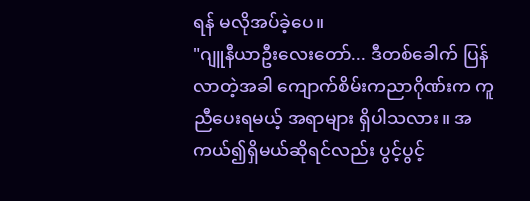ရန် မလိုအပ်ခဲ့ပေ။
"ဂျူနီယာဦးလေးတော်... ဒီတစ်ခေါက် ပြန်လာတဲ့အခါ ကျောက်စိမ်းကညာဂိုဏ်းက ကူညီပေးရမယ့် အရာများ ရှိပါသလား။ အကယ်၍ရှိမယ်ဆိုရင်လည်း ပွင့်ပွင့်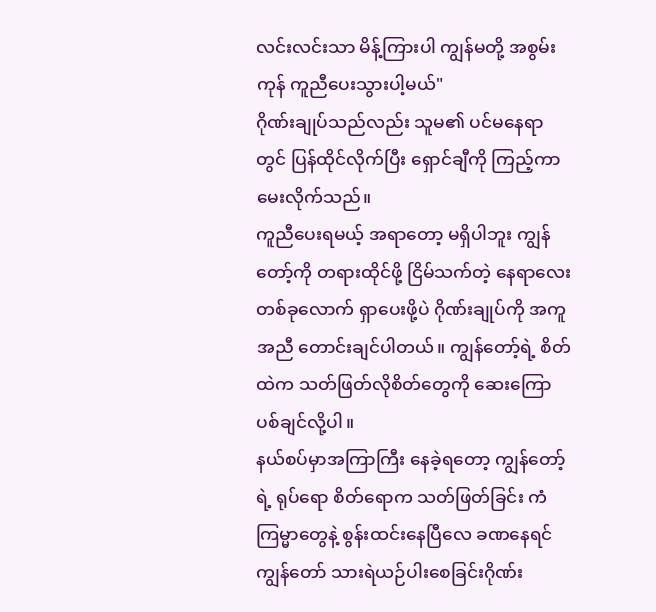လင်းလင်းသာ မိန့်ကြားပါ ကျွန်မတို့ အစွမ်းကုန် ကူညီပေးသွားပါ့မယ်"
ဂိုဏ်းချုပ်သည်လည်း သူမ၏ ပင်မနေရာတွင် ပြန်ထိုင်လိုက်ပြီး ရှောင်ချီကို ကြည့်ကာ မေးလိုက်သည်။
ကူညီပေးရမယ့် အရာတော့ မရှိပါဘူး ကျွန်တော့်ကို တရားထိုင်ဖို့ ငြိမ်သက်တဲ့ နေရာလေးတစ်ခုလောက် ရှာပေးဖို့ပဲ ဂိုဏ်းချုပ်ကို အကူအညီ တောင်းချင်ပါတယ်။ ကျွန်တော့်ရဲ့ စိတ်ထဲက သတ်ဖြတ်လိုစိတ်တွေကို ဆေးကြောပစ်ချင်လို့ပါ။
နယ်စပ်မှာအကြာကြီး နေခဲ့ရတော့ ကျွန်တော့်ရဲ့ ရုပ်ရော စိတ်ရောက သတ်ဖြတ်ခြင်း ကံကြမ္မာတွေနဲ့ စွန်းထင်းနေပြီလေ ခဏနေရင် ကျွန်တော် သားရဲယဉ်ပါးစေခြင်းဂိုဏ်း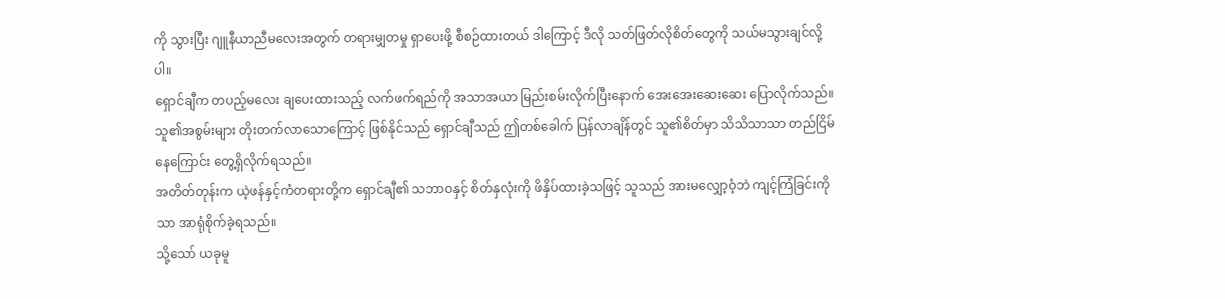ကို သွားပြီး ဂျူနီယာညီမလေးအတွက် တရားမျှတမှု ရှာပေးဖို့ စီစဉ်ထားတယ် ဒါကြောင့် ဒီလို သတ်ဖြတ်လိုစိတ်တွေကို သယ်မသွားချင်လို့ပါ။
ရှောင်ချီက တပည့်မလေး ချပေးထားသည့် လက်ဖက်ရည်ကို အသာအယာ မြည်းစမ်းလိုက်ပြီးနောက် အေးအေးဆေးဆေး ပြောလိုက်သည်။
သူ၏အစွမ်းများ တိုးတက်လာသောကြောင့် ဖြစ်နိုင်သည် ရှောင်ချီသည် ဤတစ်ခေါက် ပြန်လာချိန်တွင် သူ၏စိတ်မှာ သိသိသာသာ တည်ငြိမ်နေကြောင်း တွေ့ရှိလိုက်ရသည်။
အတိတ်တုန်းက ယဲ့ဖန်နှင့်ကံတရားတို့က ရှောင်ချီ၏ သဘာဝနှင့် စိတ်နှလုံးကို ဖိနှိပ်ထားခဲ့သဖြင့် သူသည် အားမလျှော့ဝံ့ဘဲ ကျင့်ကြံခြင်းကိုသာ အာရုံစိုက်ခဲ့ရသည်။
သို့သော် ယခုမူ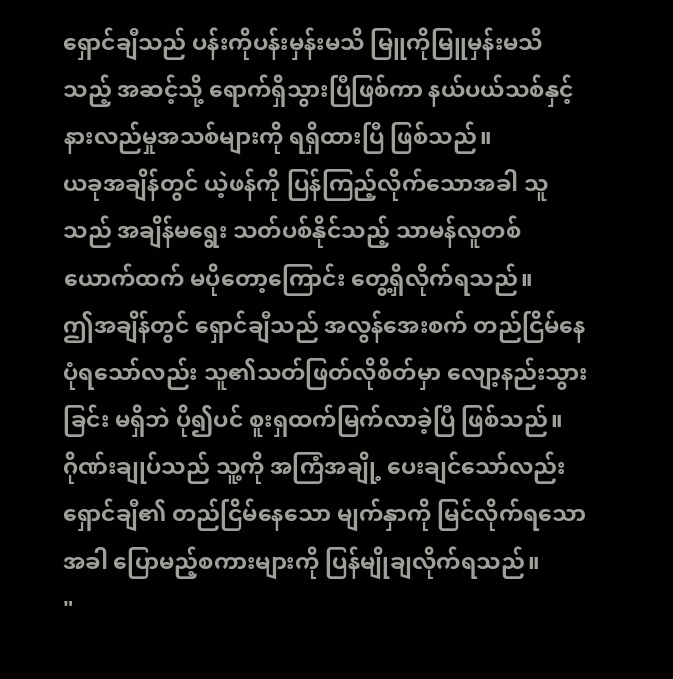ရှောင်ချီသည် ပန်းကိုပန်းမှန်းမသိ မြူကိုမြူမှန်းမသိသည့် အဆင့်သို့ ရောက်ရှိသွားပြီဖြစ်ကာ နယ်ပယ်သစ်နှင့် နားလည်မှုအသစ်များကို ရရှိထားပြီ ဖြစ်သည်။
ယခုအချိန်တွင် ယဲ့ဖန်ကို ပြန်ကြည့်လိုက်သောအခါ သူသည် အချိန်မရွေး သတ်ပစ်နိုင်သည့် သာမန်လူတစ်ယောက်ထက် မပိုတော့ကြောင်း တွေ့ရှိလိုက်ရသည်။
ဤအချိန်တွင် ရှောင်ချီသည် အလွန်အေးစက် တည်ငြိမ်နေပုံရသော်လည်း သူ၏သတ်ဖြတ်လိုစိတ်မှာ လျော့နည်းသွားခြင်း မရှိဘဲ ပို၍ပင် စူးရှထက်မြက်လာခဲ့ပြီ ဖြစ်သည်။
ဂိုဏ်းချုပ်သည် သူ့ကို အကြံအချို့ ပေးချင်သော်လည်း ရှောင်ချီ၏ တည်ငြိမ်နေသော မျက်နှာကို မြင်လိုက်ရသောအခါ ပြောမည့်စကားများကို ပြန်မျိုချလိုက်ရသည်။
"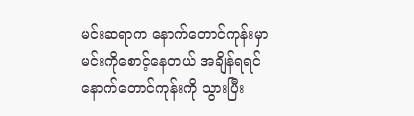မင်းဆရာက နောက်တောင်ကုန်းမှာ မင်းကိုစောင့်နေတယ် အချိန်ရရင် နောက်တောင်ကုန်းကို သွားပြီး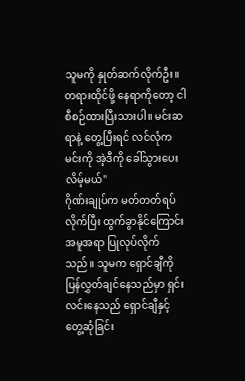သူမကို နှုတ်ဆက်လိုက်ဦး။ တရားထိုင်ဖို့ နေရာကိုတော့ ငါစီစဉ်ထားပြီးသားပါ။ မင်းဆရာနဲ့ တွေ့ပြီးရင် လင်လုံကမင်းကို အဲ့ဒီကို ခေါ်သွားပေးလိမ့်မယ်"
ဂိုဏ်းချုပ်က မတ်တတ်ရပ်လိုက်ပြီး ထွက်ခွာနိုင်ကြောင်း အမူအရာ ပြုလုပ်လိုက်သည်။ သူမက ရှောင်ချီကို ပြန်လွှတ်ချင်နေသည်မှာ ရှင်းလင်းနေသည် ရှောင်ချီနှင့် တွေ့ဆုံခြင်း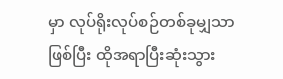မှာ လုပ်ရိုးလုပ်စဉ်တစ်ခုမျှသာဖြစ်ပြီး ထိုအရာပြီးဆုံးသွား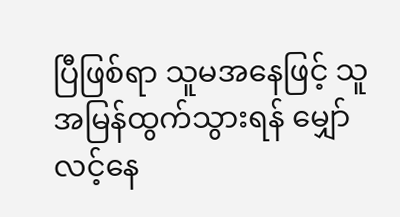ပြီဖြစ်ရာ သူမအနေဖြင့် သူ အမြန်ထွက်သွားရန် မျှော်လင့်နေ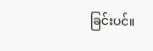ခြင်းပင်။